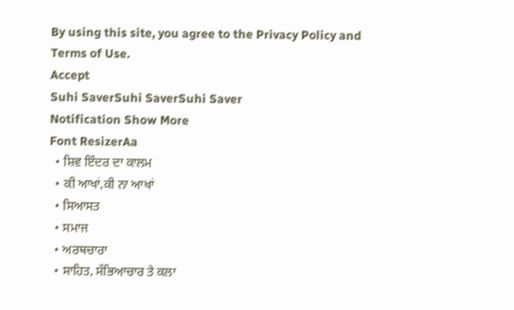By using this site, you agree to the Privacy Policy and Terms of Use.
Accept
Suhi SaverSuhi SaverSuhi Saver
Notification Show More
Font ResizerAa
  • ਸ਼ਿਵ ਇੰਦਰ ਦਾ ਕਾਲਮ
  • ਕੀ ਆਖਾਂ,ਕੀ ਨਾ ਆਖਾਂ
  • ਸਿਆਸਤ
  • ਸਮਾਜ
  • ਅਰਥਚਾਰਾ
  • ਸਾਹਿਤ, ਸੱਭਿਆਚਾਰ ਤੇ ਕਲਾ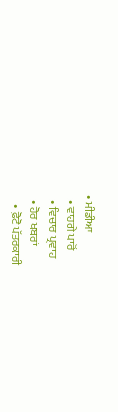• ਮੀਡੀਆ
  • ਵਾਹਗੇ ਪਾਰੋਂ
  • ਵਿਚਾਰ ਪ੍ਰਵਾਹ
  • ਹੋਰ ਖਬਰਾਂ
    • ਫ਼ੋਟੋ ਪੱਤਰਕਾਰੀ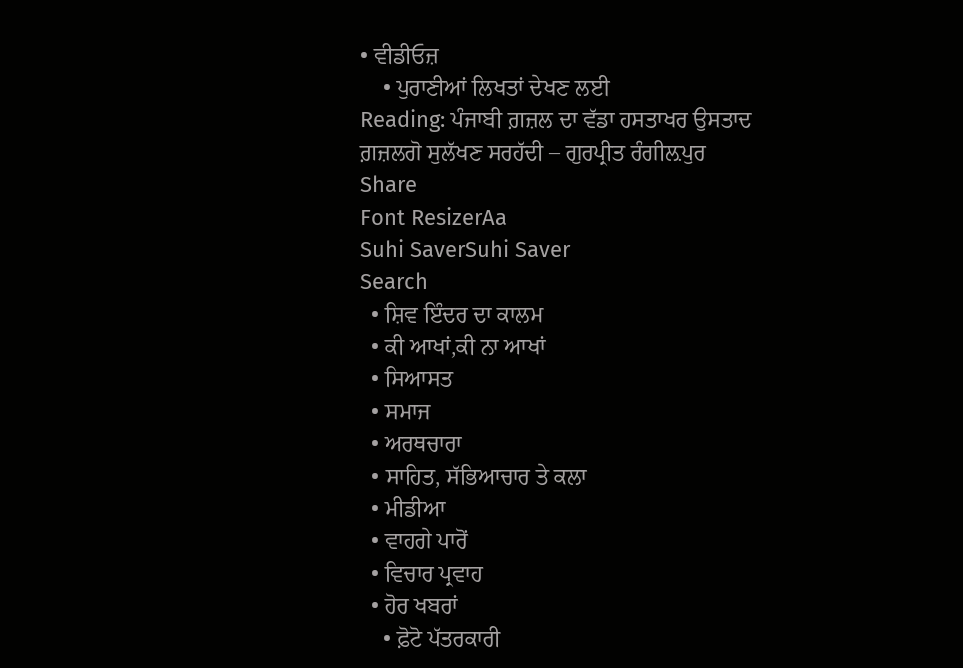• ਵੀਡੀਓਜ਼
    • ਪੁਰਾਣੀਆਂ ਲਿਖਤਾਂ ਦੇਖਣ ਲਈ
Reading: ਪੰਜਾਬੀ ਗ਼ਜ਼ਲ ਦਾ ਵੱਡਾ ਹਸਤਾਖਰ ਉਸਤਾਦ ਗ਼ਜ਼ਲਗੋ ਸੁਲੱਖਣ ਸਰਹੱਦੀ – ਗੁਰਪ੍ਰੀਤ ਰੰਗੀਲ਼ਪੁਰ
Share
Font ResizerAa
Suhi SaverSuhi Saver
Search
  • ਸ਼ਿਵ ਇੰਦਰ ਦਾ ਕਾਲਮ
  • ਕੀ ਆਖਾਂ,ਕੀ ਨਾ ਆਖਾਂ
  • ਸਿਆਸਤ
  • ਸਮਾਜ
  • ਅਰਥਚਾਰਾ
  • ਸਾਹਿਤ, ਸੱਭਿਆਚਾਰ ਤੇ ਕਲਾ
  • ਮੀਡੀਆ
  • ਵਾਹਗੇ ਪਾਰੋਂ
  • ਵਿਚਾਰ ਪ੍ਰਵਾਹ
  • ਹੋਰ ਖਬਰਾਂ
    • ਫ਼ੋਟੋ ਪੱਤਰਕਾਰੀ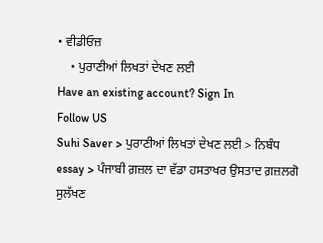• ਵੀਡੀਓਜ਼
    • ਪੁਰਾਣੀਆਂ ਲਿਖਤਾਂ ਦੇਖਣ ਲਈ
Have an existing account? Sign In
Follow US
Suhi Saver > ਪੁਰਾਣੀਆਂ ਲਿਖਤਾਂ ਦੇਖਣ ਲਈ > ਨਿਬੰਧ essay > ਪੰਜਾਬੀ ਗ਼ਜ਼ਲ ਦਾ ਵੱਡਾ ਹਸਤਾਖਰ ਉਸਤਾਦ ਗ਼ਜ਼ਲਗੋ ਸੁਲੱਖਣ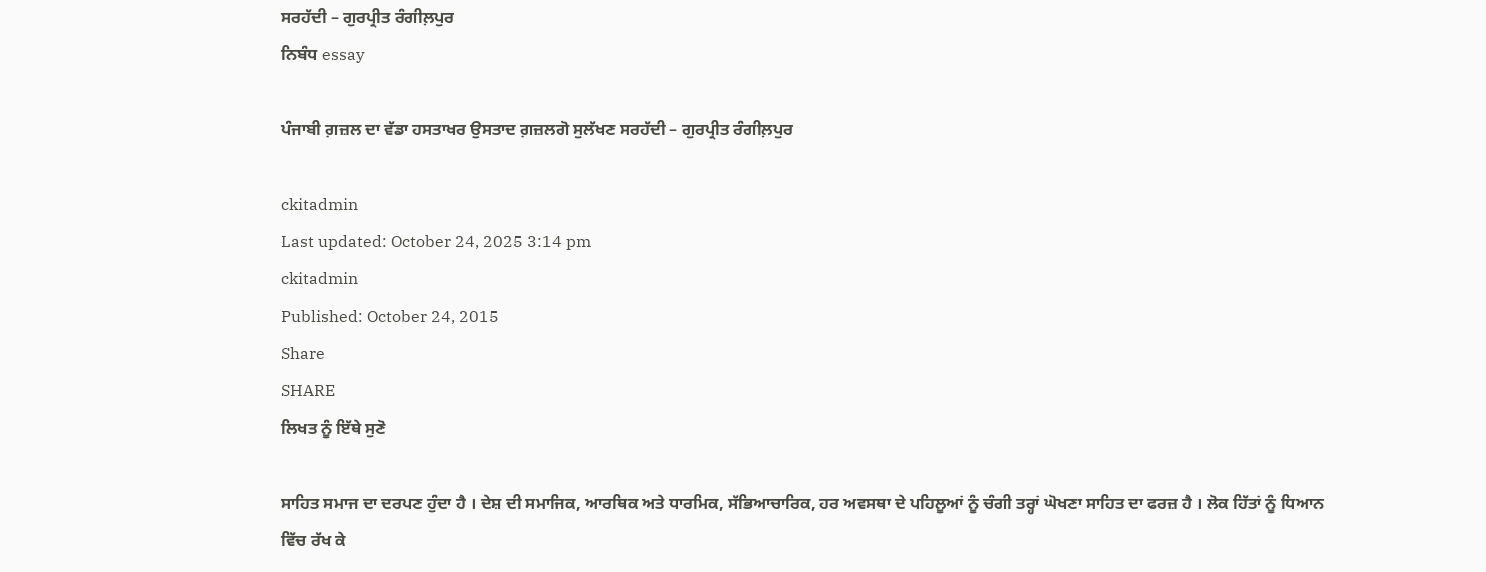ਸਰਹੱਦੀ – ਗੁਰਪ੍ਰੀਤ ਰੰਗੀਲ਼ਪੁਰ
ਨਿਬੰਧ essay

ਪੰਜਾਬੀ ਗ਼ਜ਼ਲ ਦਾ ਵੱਡਾ ਹਸਤਾਖਰ ਉਸਤਾਦ ਗ਼ਜ਼ਲਗੋ ਸੁਲੱਖਣ ਸਰਹੱਦੀ – ਗੁਰਪ੍ਰੀਤ ਰੰਗੀਲ਼ਪੁਰ

ckitadmin
Last updated: October 24, 2025 3:14 pm
ckitadmin
Published: October 24, 2015
Share
SHARE
ਲਿਖਤ ਨੂੰ ਇੱਥੇ ਸੁਣੋ

ਸਾਹਿਤ ਸਮਾਜ ਦਾ ਦਰਪਣ ਹੁੰਦਾ ਹੈ । ਦੇਸ਼ ਦੀ ਸਮਾਜਿਕ, ਆਰਥਿਕ ਅਤੇ ਧਾਰਮਿਕ, ਸੱਭਿਆਚਾਰਿਕ, ਹਰ ਅਵਸਥਾ ਦੇ ਪਹਿਲੂਆਂ ਨੂੰ ਚੰਗੀ ਤਰ੍ਹਾਂ ਘੋਖਣਾ ਸਾਹਿਤ ਦਾ ਫਰਜ਼ ਹੈ । ਲੋਕ ਹਿੱਤਾਂ ਨੂੰ ਧਿਆਨ ਵਿੱਚ ਰੱਖ ਕੇ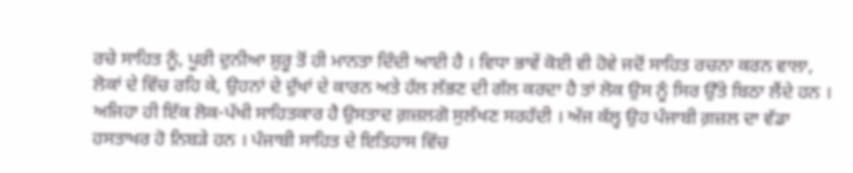ਰਚੇ ਸਾਹਿਤ ਨੂੰ, ਪੂਰੀ ਦੁਨੀਆ ਸ਼ੁਰੂ ਤੋਂ ਹੀ ਮਾਨਤਾ ਦਿੰਦੀ ਆਈ ਹੈ । ਵਿਧਾ ਭਾਵੇਂ ਕੋਈ ਵੀ ਹੋਵੇ ਜਦੋਂ ਸਾਹਿਤ ਰਚਨਾ ਕਰਨ ਵਾਲਾ, ਲੋਕਾਂ ਦੇ ਵਿੱਚ ਰਹਿ ਕੇ, ਉਹਨਾਂ ਦੇ ਦੁੱਖਾਂ ਦੇ ਕਾਰਨ ਅਤੇ ਹੱਲ ਲੱਭਣ ਦੀ ਗੱਲ ਕਰਦਾ ਹੈ ਤਾਂ ਲੋਕ ਉਸ ਨੂੰ ਸਿਰ ਉੱਤੇ ਬਿਠਾ ਲੈਂਦੇ ਹਨ । ਅਜਿਹਾ ਹੀ ਇੱਕ ਲੋਕ-ਪੱਖੀ ਸਾਹਿਤਕਾਰ ਹੈ ਉਸਤਾਦ ਗ਼ਜ਼ਲਗੋ ਸੁਲੱਖਣ ਸਰਹੱਦੀ । ਅੱਜ ਕੱਲ੍ਹ ਉਹ ਪੰਜਾਬੀ ਗ਼ਜ਼ਲ ਦਾ ਵੱਡਾ ਹਸਤਾਖਰ ਹੋ ਨਿਬੜੇ ਹਨ । ਪੰਜਾਬੀ ਸਾਹਿਤ ਦੇ ਇਤਿਹਾਸ ਵਿੱਚ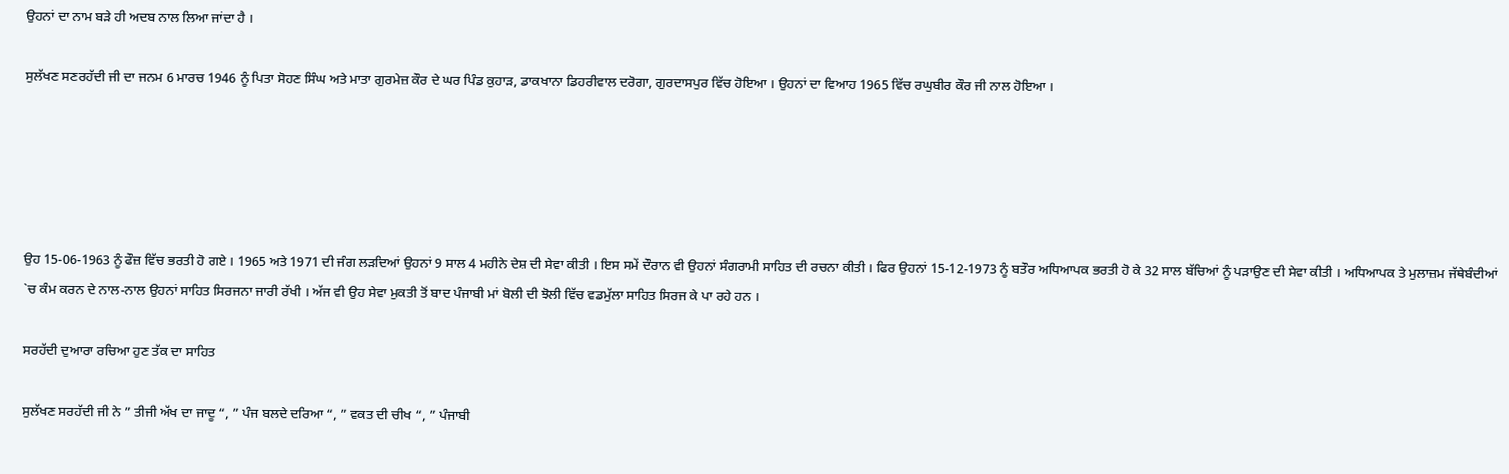ਉਹਨਾਂ ਦਾ ਨਾਮ ਬੜੇ ਹੀ ਅਦਬ ਨਾਲ ਲਿਆ ਜਾਂਦਾ ਹੈ ।

ਸੁਲੱਖਣ ਸਣਰਹੱਦੀ ਜੀ ਦਾ ਜਨਮ 6 ਮਾਰਚ 1946 ਨੂੰ ਪਿਤਾ ਸੋਹਣ ਸਿੰਘ ਅਤੇ ਮਾਤਾ ਗੁਰਮੇਜ਼ ਕੌਰ ਦੇ ਘਰ ਪਿੰਡ ਕੁਹਾੜ, ਡਾਕਖਾਨਾ ਡਿਹਰੀਵਾਲ ਦਰੋਗਾ, ਗੁਰਦਾਸਪੁਰ ਵਿੱਚ ਹੋਇਆ । ਉਹਨਾਂ ਦਾ ਵਿਆਹ 1965 ਵਿੱਚ ਰਘੁਬੀਰ ਕੌਰ ਜੀ ਨਾਲ ਹੋਇਆ ।





ਉਹ 15-06-1963 ਨੂੰ ਫੌਜ਼ ਵਿੱਚ ਭਰਤੀ ਹੋ ਗਏ । 1965 ਅਤੇ 1971 ਦੀ ਜੰਗ ਲੜਦਿਆਂ ਉਹਨਾਂ 9 ਸਾਲ 4 ਮਹੀਨੇ ਦੇਸ਼ ਦੀ ਸੇਵਾ ਕੀਤੀ । ਇਸ ਸਮੇਂ ਦੌਰਾਨ ਵੀ ਉਹਨਾਂ ਸੰਗਰਾਮੀ ਸਾਹਿਤ ਦੀ ਰਚਨਾ ਕੀਤੀ । ਫਿਰ ਉਹਨਾਂ 15-12-1973 ਨੂੰ ਬਤੌਰ ਅਧਿਆਪਕ ਭਰਤੀ ਹੋ ਕੇ 32 ਸਾਲ ਬੱਚਿਆਂ ਨੂੰ ਪੜਾਉਣ ਦੀ ਸੇਵਾ ਕੀਤੀ । ਅਧਿਆਪਕ ਤੇ ਮੁਲਾਜ਼ਮ ਜੱਥੇਬੰਦੀਆਂ `ਚ ਕੰਮ ਕਰਨ ਦੇ ਨਾਲ-ਨਾਲ ਉਹਨਾਂ ਸਾਹਿਤ ਸਿਰਜਨਾ ਜਾਰੀ ਰੱਖੀ । ਅੱਜ ਵੀ ਉਹ ਸੇਵਾ ਮੁਕਤੀ ਤੋਂ ਬਾਦ ਪੰਜਾਬੀ ਮਾਂ ਬੋਲੀ ਦੀ ਝੋਲੀ ਵਿੱਚ ਵਡਮੁੱਲਾ ਸਾਹਿਤ ਸਿਰਜ ਕੇ ਪਾ ਰਹੇ ਹਨ ।

ਸਰਹੱਦੀ ਦੁਆਰਾ ਰਚਿਆ ਹੁਣ ਤੱਕ ਦਾ ਸਾਹਿਤ

ਸੁਲੱਖਣ ਸਰਹੱਦੀ ਜੀ ਨੇ ” ਤੀਜੀ ਅੱਖ ਦਾ ਜਾਦੂ “, ” ਪੰਜ ਬਲਦੇ ਦਰਿਆ “, ” ਵਕਤ ਦੀ ਚੀਖ “, ” ਪੰਜਾਬੀ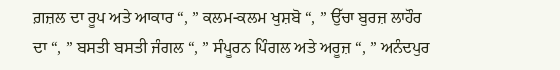ਗ਼ਜ਼ਲ ਦਾ ਰੂਪ ਅਤੇ ਆਕਾਰ “, ” ਕਲਮ-ਕਲਮ ਖੁਸ਼ਬੋ “, ” ਉੱਚਾ ਬੁਰਜ਼ ਲਾਹੌਰ ਦਾ “, ” ਬਸਤੀ ਬਸਤੀ ਜੰਗਲ “, ” ਸੰਪੂਰਨ ਪਿੰਗਲ ਅਤੇ ਅਰੂਜ਼ “, ” ਅਨੰਦਪੁਰ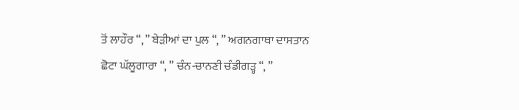ਤੋਂ ਲਾਹੌਰ “, ” ਬੇੜੀਆਂ ਦਾ ਪੁਲ “, ” ਅਗਨਗਾਥਾ ਦਾਸਤਾਨ ਛੋਟਾ ਘੱਲੂਗਾਰਾ “, ” ਚੰਨ-ਚਾਨਣੀ ਚੰਡੀਗੜ੍ਹ “, ”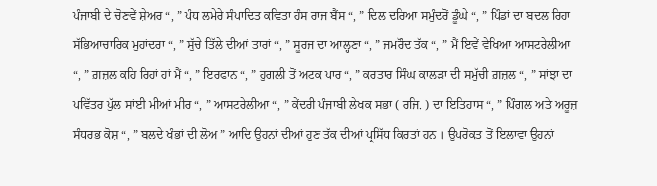ਪੰਜਾਬੀ ਦੇ ਚੋਣਵੇਂ ਸ਼ੇਅਰ “, ” ਪੰਧ ਲਮੇਰੇ ਸੰਪਾਦਿਤ ਕਵਿਤਾ ਹੰਸ ਰਾਜ ਬੈਂਸ “, ” ਦਿਲ ਦਰਿਆ ਸਮੁੰਦਰੋਂ ਡੂੰਘੇ “, ” ਪਿੰਡਾਂ ਦਾ ਬਦਲ ਰਿਹਾ ਸੱਭਿਆਚਾਰਿਕ ਮੁਹਾਂਦਰਾ “, ” ਸੁੱਚੇ ਤਿੱਲੇ ਦੀਆਂ ਤਾਰਾਂ “, ” ਸੂਰਜ ਦਾ ਆਲ੍ਹਣਾ “, ” ਜਮਰੌਦ ਤੱਕ “, ” ਮੈਂ ਇਵੇਂ ਵੇਖਿਆ ਆਸਟਰੇਲੀਆ “, ” ਗ਼ਜ਼ਲ ਕਹਿ ਰਿਹਾਂ ਹਾਂ ਮੈਂ “, ” ਇਰਫਾਨ “, ” ਹੁਗਲੀ ਤੋਂ ਅਟਕ ਪਾਰ “, ” ਕਰਤਾਰ ਸਿੰਘ ਕਾਲੜਾ ਦੀ ਸਮੁੱਚੀ ਗ਼ਜ਼ਲ “, ” ਸਾਂਝਾ ਦਾ ਪਵਿੱਤਰ ਪੁੱਲ ਸਾਂਈ ਮੀਆਂ ਮੀਰ “, ” ਆਸਟਰੇਲੀਆ “, ” ਕੇਂਦਰੀ ਪੰਜਾਬੀ ਲੇਖਕ ਸਭਾ ( ਰਜਿ. ) ਦਾ ਇਤਿਹਾਸ “, ” ਪਿੰਗਲ ਅਤੇ ਅਰੂਜ਼ ਸੰਧਰਭ ਕੋਸ਼ “, ” ਬਲਦੇ ਖੰਭਾਂ ਦੀ ਲੋਅ ” ਆਦਿ ਉਹਨਾਂ ਦੀਆਂ ਹੁਣ ਤੱਕ ਦੀਆਂ ਪ੍ਰਸਿੱਧ ਕਿਰਤਾਂ ਹਨ । ਉਪਰੋਕਤ ਤੋਂ ਇਲਾਵਾ ਉਹਨਾਂ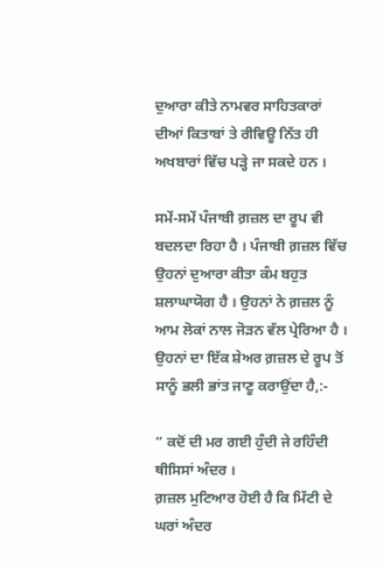ਦੁਆਰਾ ਕੀਤੇ ਨਾਮਵਰ ਸਾਹਿਤਕਾਰਾਂ ਦੀਆਂ ਕਿਤਾਬਾਂ ਤੇ ਰੀਵਿਊ ਨਿੱਤ ਹੀ ਅਖਬਾਰਾਂ ਵਿੱਚ ਪੜ੍ਹੇ ਜਾ ਸਕਦੇ ਹਨ ।

ਸਮੇਂ-ਸਮੇਂ ਪੰਜਾਬੀ ਗ਼ਜ਼ਲ ਦਾ ਰੂਪ ਵੀ ਬਦਲਦਾ ਰਿਹਾ ਹੈ । ਪੰਜਾਬੀ ਗ਼ਜ਼ਲ ਵਿੱਚ ਉਹਨਾਂ ਦੁਆਰਾ ਕੀਤਾ ਕੰਮ ਬਹੁਤ ਸ਼ਲਾਘਾਯੋਗ ਹੈ । ਉਹਨਾਂ ਨੇ ਗ਼ਜ਼ਲ ਨੂੰ ਆਮ ਲੋਕਾਂ ਨਾਲ ਜੋੜਨ ਵੱਲ ਪ੍ਰੇਰਿਆ ਹੈ । ਉਹਨਾਂ ਦਾ ਇੱਕ ਸ਼ੇਅਰ ਗ਼ਜ਼ਲ ਦੇ ਰੂਪ ਤੋਂ ਸਾਨੂੰ ਭਲੀ ਭਾਂਤ ਜਾਣੂ ਕਰਾਉਂਦਾ ਹੈ,:-

” ਕਦੋਂ ਦੀ ਮਰ ਗਈ ਹੁੰਦੀ ਜੇ ਰਹਿੰਦੀ ਥੀਸਿਸਾਂ ਅੰਦਰ ।
ਗ਼ਜ਼ਲ ਮੁਟਿਆਰ ਹੋਈ ਹੈ ਕਿ ਮਿੱਟੀ ਦੇ ਘਰਾਂ ਅੰਦਰ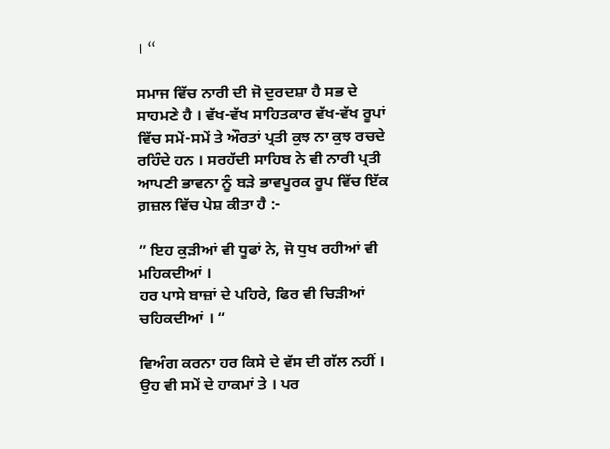। “

ਸਮਾਜ ਵਿੱਚ ਨਾਰੀ ਦੀ ਜੋ ਦੁਰਦਸ਼ਾ ਹੈ ਸਭ ਦੇ ਸਾਹਮਣੇ ਹੈ । ਵੱਖ-ਵੱਖ ਸਾਹਿਤਕਾਰ ਵੱਖ-ਵੱਖ ਰੂਪਾਂ ਵਿੱਚ ਸਮੇਂ-ਸਮੇਂ ਤੇ ਔਰਤਾਂ ਪ੍ਰਤੀ ਕੁਝ ਨਾ ਕੁਝ ਰਚਦੇ ਰਹਿੰਦੇ ਹਨ । ਸਰਹੱਦੀ ਸਾਹਿਬ ਨੇ ਵੀ ਨਾਰੀ ਪ੍ਰਤੀ ਆਪਣੀ ਭਾਵਨਾ ਨੂੰ ਬੜੇ ਭਾਵਪੂਰਕ ਰੂਪ ਵਿੱਚ ਇੱਕ ਗ਼ਜ਼ਲ ਵਿੱਚ ਪੇਸ਼ ਕੀਤਾ ਹੈ :-

” ਇਹ ਕੁੜੀਆਂ ਵੀ ਧੂਫਾਂ ਨੇ, ਜੋ ਧੁਖ ਰਹੀਆਂ ਵੀ ਮਹਿਕਦੀਆਂ ।
ਹਰ ਪਾਸੇ ਬਾਜ਼ਾਂ ਦੇ ਪਹਿਰੇ, ਫਿਰ ਵੀ ਚਿੜੀਆਂ ਚਹਿਕਦੀਆਂ । “

ਵਿਅੰਗ ਕਰਨਾ ਹਰ ਕਿਸੇ ਦੇ ਵੱਸ ਦੀ ਗੱਲ ਨਹੀਂ । ਉਹ ਵੀ ਸਮੇਂ ਦੇ ਹਾਕਮਾਂ ਤੇ । ਪਰ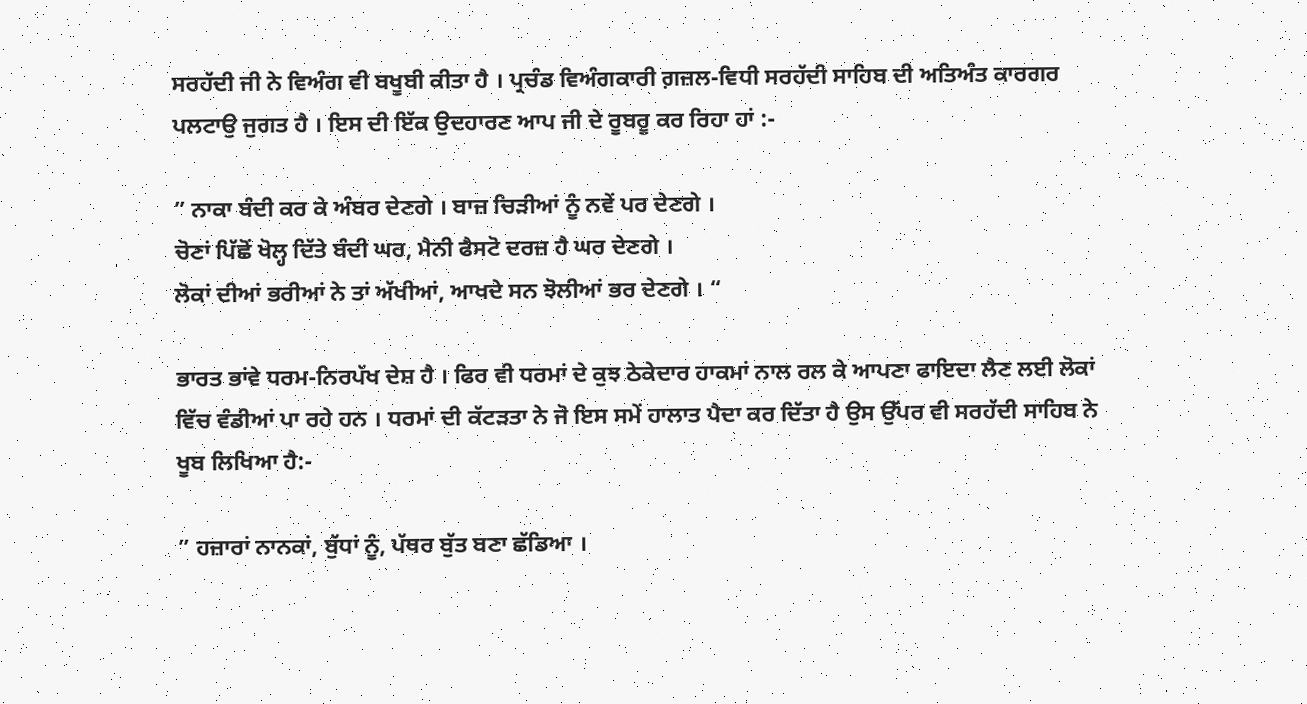ਸਰਹੱਦੀ ਜੀ ਨੇ ਵਿਅੰਗ ਵੀ ਬਖੂਬੀ ਕੀਤਾ ਹੈ । ਪ੍ਰਚੰਡ ਵਿਅੰਗਕਾਰੀ ਗ਼ਜ਼ਲ-ਵਿਧੀ ਸਰਹੱਦੀ ਸਾਹਿਬ ਦੀ ਅਤਿਅੰਤ ਕਾਰਗਰ ਪਲਟਾਉ ਜੁਗਤ ਹੈ । ਇਸ ਦੀ ਇੱਕ ਉਦਹਾਰਣ ਆਪ ਜੀ ਦੇ ਰੂਬਰੂ ਕਰ ਰਿਹਾ ਹਾਂ :-

” ਨਾਕਾ ਬੰਦੀ ਕਰ ਕੇ ਅੰਬਰ ਦੇਣਗੇ । ਬਾਜ਼ ਚਿੜੀਆਂ ਨੂੰ ਨਵੇਂ ਪਰ ਦੇਣਗੇ ।
ਚੋਣਾਂ ਪਿੱਛੋਂ ਖੋਲ੍ਹ ਦਿੱਤੇ ਬੰਦੀ ਘਰ, ਮੈਨੀ ਫੈਸਟੋ ਦਰਜ਼ ਹੈ ਘਰ ਦੇਣਗੇ ।
ਲੋਕਾਂ ਦੀਆਂ ਭਰੀਆਂ ਨੇ ਤਾਂ ਅੱਖੀਆਂ, ਆਖਦੇ ਸਨ ਝੋਲੀਆਂ ਭਰ ਦੇਣਗੇ । “

ਭਾਰਤ ਭਾਂਵੇ ਧਰਮ-ਨਿਰਪੱਖ ਦੇਸ਼ ਹੈ । ਫਿਰ ਵੀ ਧਰਮਾਂ ਦੇ ਕੁਝ ਠੇਕੇਦਾਰ ਹਾਕਮਾਂ ਨਾਲ ਰਲ ਕੇ ਆਪਣਾ ਫਾਇਦਾ ਲੈਣ ਲਈ ਲੋਕਾਂ ਵਿੱਚ ਵੰਡੀਆਂ ਪਾ ਰਹੇ ਹਨ । ਧਰਮਾਂ ਦੀ ਕੱਟੜਤਾ ਨੇ ਜੋ ਇਸ ਸਮੇਂ ਹਾਲਾਤ ਪੈਦਾ ਕਰ ਦਿੱਤਾ ਹੈ ਉਸ ਉੱਪਰ ਵੀ ਸਰਹੱਦੀ ਸਾਹਿਬ ਨੇ ਖੂਬ ਲਿਖਿਆ ਹੈ:-

” ਹਜ਼ਾਰਾਂ ਨਾਨਕਾਂ, ਬੁੱਧਾਂ ਨੂੰ, ਪੱਥਰ ਬੁੱਤ ਬਣਾ ਛੱਡਿਆ ।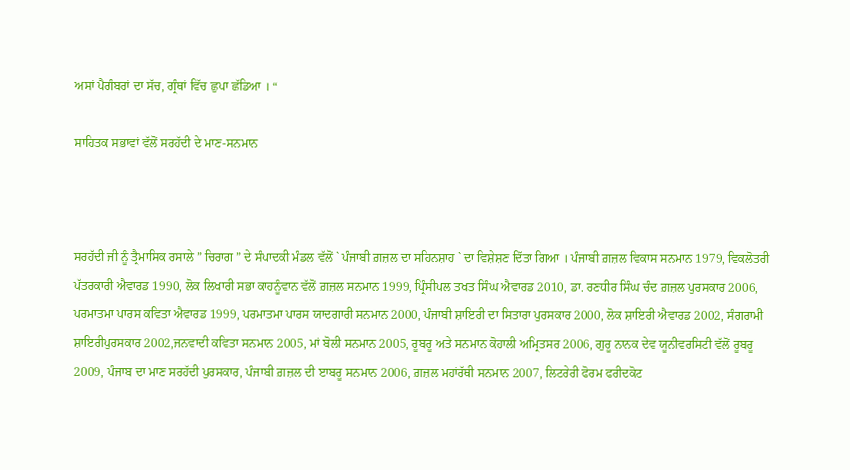ਅਸਾਂ ਪੈਗੰਬਰਾਂ ਦਾ ਸੱਚ, ਗ੍ਰੰਥਾਂ ਵਿੱਚ ਛੁਪਾ ਛੱਡਿਆ । “

ਸਾਹਿਤਕ ਸਭਾਵਾਂ ਵੱਲੋਂ ਸਰਹੱਦੀ ਦੇ ਮਾਣ-ਸਨਮਾਨ



ਸਰਹੱਦੀ ਜੀ ਨੂੰ ਤ੍ਰੈਮਾਸਿਕ ਰਸਾਲੇ ” ਚਿਰਾਗ ” ਦੇ ਸੰਪਾਦਕੀ ਮੰਡਲ ਵੱਲੋਂ ` ਪੰਜਾਬੀ ਗ਼ਜ਼ਲ ਦਾ ਸਹਿਨਸ਼ਾਹ ` ਦਾ ਵਿਸ਼ੇਸ਼ਣ ਦਿੱਤਾ ਗਿਆ । ਪੰਜਾਬੀ ਗ਼ਜ਼ਲ ਵਿਕਾਸ ਸਨਮਾਨ 1979, ਵਿਕਲੋਤਰੀ ਪੱਤਰਕਾਰੀ ਐਵਾਰਡ 1990, ਲੋਕ ਲਿਖਾਰੀ ਸਭਾ ਕਾਹਨੂੰਵਾਨ ਵੱਲੋਂ ਗ਼ਜ਼ਲ ਸਨਮਾਨ 1999, ਪ੍ਰਿੰਸੀਪਲ ਤਖਤ ਸਿੰਘ ਐਵਾਰਡ 2010, ਡਾ. ਰਣਧੀਰ ਸਿੰਘ ਚੰਦ ਗ਼ਜ਼ਲ ਪੁਰਸਕਾਰ 2006, ਪਰਮਾਤਮਾ ਪਾਰਸ ਕਵਿਤਾ ਐਵਾਰਡ 1999, ਪਰਮਾਤਮਾ ਪਾਰਸ ਯਾਦਗਾਰੀ ਸਨਮਾਨ 2000, ਪੰਜਾਬੀ ਸ਼ਾਇਰੀ ਦਾ ਸਿਤਾਰਾ ਪੁਰਸਕਾਰ 2000, ਲੋਕ ਸ਼ਾਇਰੀ ਐਵਾਰਡ 2002, ਸੰਗਰਾਮੀ ਸ਼ਾਇਰੀਪੁਰਸਕਾਰ 2002,ਜਨਵਾਦੀ ਕਵਿਤਾ ਸਨਮਾਨ 2005, ਮਾਂ ਬੋਲੀ ਸਨਮਾਨ 2005, ਰੂਬਰੂ ਅਤੇ ਸਨਮਾਨ ਕੋਹਾਲੀ ਅਮ੍ਰਿਤਸਰ 2006, ਗੁਰੂ ਨਾਨਕ ਦੇਵ ਯੂਨੀਵਰਸਿਟੀ ਵੱਲੋਂ ਰੂਬਰੂ 2009, ਪੰਜਾਬ ਦਾ ਮਾਣ ਸਰਹੱਦੀ ਪੁਰਸਕਾਰ, ਪੰਜਾਬੀ ਗ਼ਜ਼ਲ ਦੀ ੲਾਬਰੂ ਸਨਮਾਨ 2006, ਗ਼ਜ਼ਲ ਮਹਾਂਰੱਥੀ ਸਨਮਾਨ 2007, ਲਿਟਰੇਰੀ ਫੋਰਮ ਫਰੀਦਕੋਟ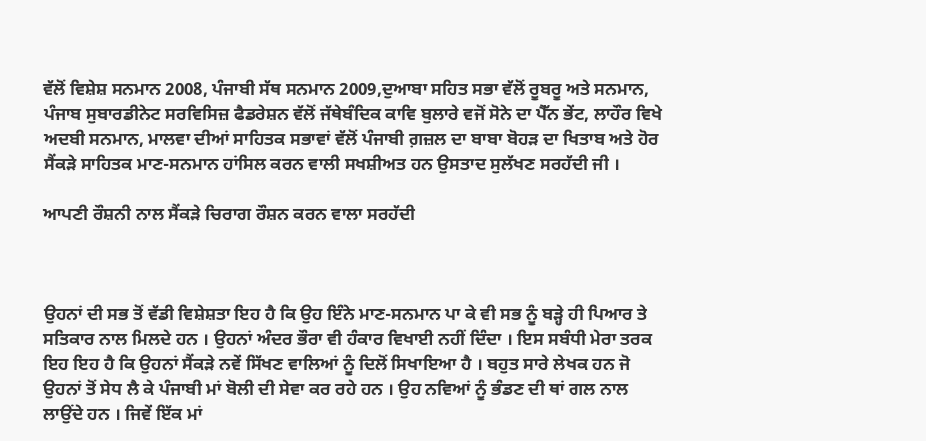ਵੱਲੋਂ ਵਿਸ਼ੇਸ਼ ਸਨਮਾਨ 2008, ਪੰਜਾਬੀ ਸੱਥ ਸਨਮਾਨ 2009,ਦੁਆਬਾ ਸਹਿਤ ਸਭਾ ਵੱਲੋਂ ਰੂਬਰੂ ਅਤੇ ਸਨਮਾਨ, ਪੰਜਾਬ ਸੁਬਾਰਡੀਨੇਟ ਸਰਵਿਸਿਜ਼ ਫੈਡਰੇਸ਼ਨ ਵੱਲੋਂ ਜੱਥੇਬੰਦਿਕ ਕਾਵਿ ਬੁਲਾਰੇ ਵਜੋਂ ਸੋਨੇ ਦਾ ਪੈੱਨ ਭੇਂਟ, ਲਾਹੌਰ ਵਿਖੇ ਅਦਬੀ ਸਨਮਾਨ, ਮਾਲਵਾ ਦੀਆਂ ਸਾਹਿਤਕ ਸਭਾਵਾਂ ਵੱਲੋਂ ਪੰਜਾਬੀ ਗ਼ਜ਼ਲ ਦਾ ਬਾਬਾ ਬੋਹੜ ਦਾ ਖਿਤਾਬ ਅਤੇ ਹੋਰ ਸੈਂਕੜੇ ਸਾਹਿਤਕ ਮਾਣ-ਸਨਮਾਨ ਹਾਂਸਿਲ ਕਰਨ ਵਾਲੀ ਸਖਸ਼ੀਅਤ ਹਨ ਉਸਤਾਦ ਸੁਲੱਖਣ ਸਰਹੱਦੀ ਜੀ ।

ਆਪਣੀ ਰੌਸ਼ਨੀ ਨਾਲ ਸੈਂਕੜੇ ਚਿਰਾਗ ਰੌਸ਼ਨ ਕਰਨ ਵਾਲਾ ਸਰਹੱਦੀ



ਉਹਨਾਂ ਦੀ ਸਭ ਤੋਂ ਵੱਡੀ ਵਿਸ਼ੇਸ਼ਤਾ ਇਹ ਹੈ ਕਿ ਉਹ ਇੰਨੇ ਮਾਣ-ਸਨਮਾਨ ਪਾ ਕੇ ਵੀ ਸਭ ਨੂੰ ਬੜ੍ਹੇ ਹੀ ਪਿਆਰ ਤੇ ਸਤਿਕਾਰ ਨਾਲ ਮਿਲਦੇ ਹਨ । ਉਹਨਾਂ ਅੰਦਰ ਭੌਰਾ ਵੀ ਹੰਕਾਰ ਵਿਖਾਈ ਨਹੀਂ ਦਿੰਦਾ । ਇਸ ਸਬੰਧੀ ਮੇਰਾ ਤਰਕ ਇਹ ਇਹ ਹੈ ਕਿ ਉਹਨਾਂ ਸੈਂਕੜੇ ਨਵੇਂ ਸਿੱਖਣ ਵਾਲਿਆਂ ਨੂੰ ਦਿਲੋਂ ਸਿਖਾਇਆ ਹੈ । ਬਹੁਤ ਸਾਰੇ ਲੇਖਕ ਹਨ ਜੋ ਉਹਨਾਂ ਤੋਂ ਸੇਧ ਲੈ ਕੇ ਪੰਜਾਬੀ ਮਾਂ ਬੋਲੀ ਦੀ ਸੇਵਾ ਕਰ ਰਹੇ ਹਨ । ਉਹ ਨਵਿਆਂ ਨੂੰ ਭੰਡਣ ਦੀ ਥਾਂ ਗਲ ਨਾਲ ਲਾਉਂਦੇ ਹਨ । ਜਿਵੇਂ ਇੱਕ ਮਾਂ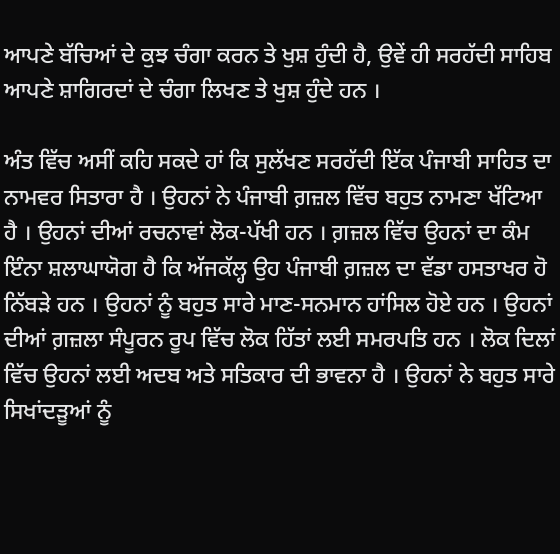ਆਪਣੇ ਬੱਚਿਆਂ ਦੇ ਕੁਝ ਚੰਗਾ ਕਰਨ ਤੇ ਖੁਸ਼ ਹੁੰਦੀ ਹੈ, ਉਵੇਂ ਹੀ ਸਰਹੱਦੀ ਸਾਹਿਬ ਆਪਣੇ ਸ਼ਾਗਿਰਦਾਂ ਦੇ ਚੰਗਾ ਲਿਖਣ ਤੇ ਖੁਸ਼ ਹੁੰਦੇ ਹਨ ।

ਅੰਤ ਵਿੱਚ ਅਸੀਂ ਕਹਿ ਸਕਦੇ ਹਾਂ ਕਿ ਸੁਲੱਖਣ ਸਰਹੱਦੀ ਇੱਕ ਪੰਜਾਬੀ ਸਾਹਿਤ ਦਾ ਨਾਮਵਰ ਸਿਤਾਰਾ ਹੈ । ਉਹਨਾਂ ਨੇ ਪੰਜਾਬੀ ਗ਼ਜ਼ਲ ਵਿੱਚ ਬਹੁਤ ਨਾਮਣਾ ਖੱਟਿਆ ਹੈ । ਉਹਨਾਂ ਦੀਆਂ ਰਚਨਾਵਾਂ ਲੋਕ-ਪੱਖੀ ਹਨ । ਗ਼ਜ਼ਲ ਵਿੱਚ ਉਹਨਾਂ ਦਾ ਕੰਮ ਇੰਨਾ ਸ਼ਲਾਘਾਯੋਗ ਹੈ ਕਿ ਅੱਜਕੱਲ੍ਹ ਉਹ ਪੰਜਾਬੀ ਗ਼ਜ਼ਲ ਦਾ ਵੱਡਾ ਹਸਤਾਖਰ ਹੋ ਨਿੱਬੜੇ ਹਨ । ਉਹਨਾਂ ਨੂੰ ਬਹੁਤ ਸਾਰੇ ਮਾਣ-ਸਨਮਾਨ ਹਾਂਸਿਲ ਹੋਏ ਹਨ । ਉਹਨਾਂ ਦੀਆਂ ਗ਼ਜ਼ਲਾ ਸੰਪੂਰਨ ਰੂਪ ਵਿੱਚ ਲੋਕ ਹਿੱਤਾਂ ਲਈ ਸਮਰਪਤਿ ਹਨ । ਲੋਕ ਦਿਲਾਂ ਵਿੱਚ ਉਹਨਾਂ ਲਈ ਅਦਬ ਅਤੇ ਸਤਿਕਾਰ ਦੀ ਭਾਵਨਾ ਹੈ । ਉਹਨਾਂ ਨੇ ਬਹੁਤ ਸਾਰੇ ਸਿਖਾਂਦੜੂਆਂ ਨੂੰ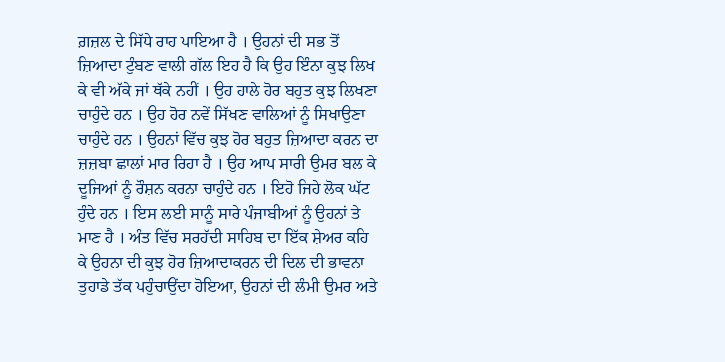ਗ਼ਜ਼ਲ ਦੇ ਸਿੱਧੇ ਰਾਹ ਪਾਇਆ ਹੈ । ਉਹਨਾਂ ਦੀ ਸਭ ਤੋਂ ਜ਼ਿਆਦਾ ਟੁੰਬਣ ਵਾਲੀ ਗੱਲ ਇਹ ਹੈ ਕਿ ਉਹ ਇੰਨਾ ਕੁਝ ਲਿਖ ਕੇ ਵੀ ਅੱਕੇ ਜਾਂ ਥੱਕੇ ਨਹੀਂ । ਉਹ ਹਾਲੇ ਹੋਰ ਬਹੁਤ ਕੁਝ ਲਿਖਣਾ ਚਾਹੁੰਦੇ ਹਨ । ਉਹ ਹੋਰ ਨਵੇਂ ਸਿੱਖਣ ਵਾਲਿਆਂ ਨੂੰ ਸਿਖਾਉਣਾ ਚਾਹੁੰਦੇ ਹਨ । ਉਹਨਾਂ ਵਿੱਚ ਕੁਝ ਹੋਰ ਬਹੁਤ ਜ਼ਿਆਦਾ ਕਰਨ ਦਾ ਜ਼ਜ਼ਬਾ ਛਾਲਾਂ ਮਾਰ ਰਿਹਾ ਹੈ । ਉਹ ਆਪ ਸਾਰੀ ਉਮਰ ਬਲ ਕੇ ਦੂਜਿਆਂ ਨੂੰ ਰੌਸ਼ਨ ਕਰਨਾ ਚਾਹੁੰਦੇ ਹਨ । ਇਹੋ ਜਿਹੇ ਲੋਕ ਘੱਟ ਹੁੰਦੇ ਹਨ । ਇਸ ਲਈ ਸਾਨੂੰ ਸਾਰੇ ਪੰਜਾਬੀਆਂ ਨੂੰ ਉਹਨਾਂ ਤੇ ਮਾਣ ਹੈ । ਅੰਤ ਵਿੱਚ ਸਰਹੱਦੀ ਸਾਹਿਬ ਦਾ ਇੱਕ ਸ਼ੇਅਰ ਕਹਿ ਕੇ ਉਹਨਾ ਦੀ ਕੁਝ ਹੋਰ ਜ਼ਿਆਦਾਕਰਨ ਦੀ ਦਿਲ ਦੀ ਭਾਵਨਾ ਤੁਹਾਡੇ ਤੱਕ ਪਹੁੰਚਾਉਂਦਾ ਹੋਇਆ, ਉਹਨਾਂ ਦੀ ਲੰਮੀ ਉਮਰ ਅਤੇ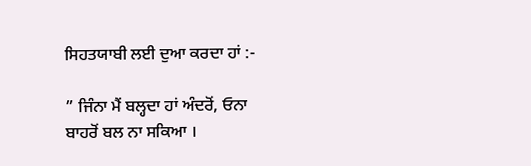ਸਿਹਤਯਾਬੀ ਲਈ ਦੁਆ ਕਰਦਾ ਹਾਂ :-

” ਜਿੰਨਾ ਮੈਂ ਬਲ੍ਹਦਾ ਹਾਂ ਅੰਦਰੋਂ, ਓਨਾ ਬਾਹਰੋਂ ਬਲ ਨਾ ਸਕਿਆ ।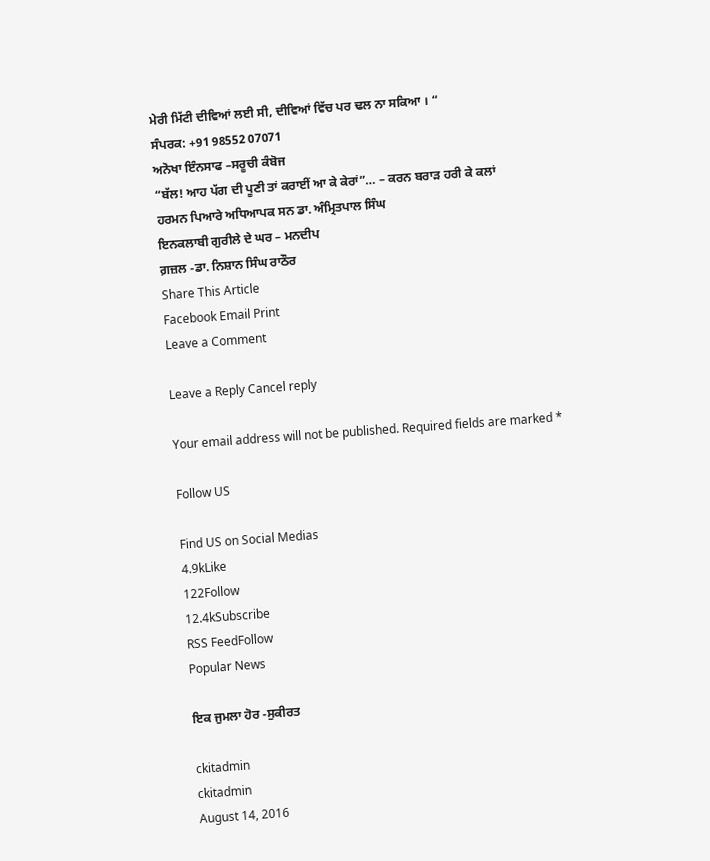ਮੇਰੀ ਮਿੱਟੀ ਦੀਵਿਆਂ ਲਈ ਸੀ, ਦੀਵਿਆਂ ਵਿੱਚ ਪਰ ਢਲ ਨਾ ਸਕਿਆ । “
ਸੰਪਰਕ: +91 98552 07071
ਅਨੋਖਾ ਇੰਨਸਾਫ –ਸਰੂਚੀ ਕੰਬੋਜ
“ਬੱਲ! ਆਹ ਪੱਗ ਦੀ ਪੂਣੀ ਤਾਂ ਕਰਾਈਂ ਆ ਕੇ ਕੇਰਾਂ”… – ਕਰਨ ਬਰਾੜ ਹਰੀ ਕੇ ਕਲਾਂ
ਹਰਮਨ ਪਿਆਰੇ ਅਧਿਆਪਕ ਸਨ ਡਾ. ਅੰਮ੍ਰਿਤਪਾਲ ਸਿੰਘ
ਇਨਕਲਾਬੀ ਗੁਰੀਲੇ ਦੇ ਘਰ – ਮਨਦੀਪ
ਗ਼ਜ਼ਲ -ਡਾ. ਨਿਸ਼ਾਨ ਸਿੰਘ ਰਾਠੌਰ
Share This Article
Facebook Email Print
Leave a Comment

Leave a Reply Cancel reply

Your email address will not be published. Required fields are marked *

Follow US

Find US on Social Medias
4.9kLike
122Follow
12.4kSubscribe
RSS FeedFollow
Popular News

ਇਕ ਜੁਮਲਾ ਹੋਰ -ਸੁਕੀਰਤ

ckitadmin
ckitadmin
August 14, 2016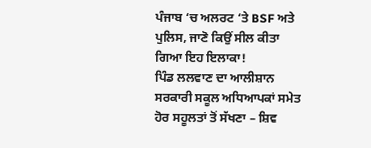ਪੰਜਾਬ ‘ਚ ਅਲਰਟ ‘ਤੇ BSF ਅਤੇ ਪੁਲਿਸ, ਜਾਣੋ ਕਿਉਂ ਸੀਲ ਕੀਤਾ ਗਿਆ ਇਹ ਇਲਾਕਾ!
ਪਿੰਡ ਲਲਵਾਣ ਦਾ ਆਲੀਸ਼ਾਨ ਸਰਕਾਰੀ ਸਕੂਲ ਅਧਿਆਪਕਾਂ ਸਮੇਤ ਹੋਰ ਸਹੂਲਤਾਂ ਤੋਂ ਸੱਖਣਾ – ਸ਼ਿਵ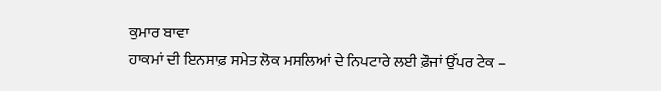ਕੁਮਾਰ ਬਾਵਾ
ਹਾਕਮਾਂ ਦੀ ਇਨਸਾਫ਼ ਸਮੇਤ ਲੋਕ ਮਸਲਿਆਂ ਦੇ ਨਿਪਟਾਰੇ ਲਈ ਫ਼ੌਜਾਂ ਉੱਪਰ ਟੇਕ –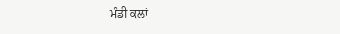ਮੰਡੀ ਕਲਾਂ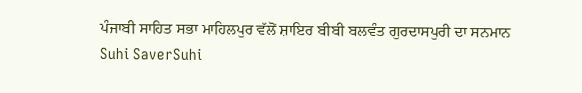ਪੰਜਾਬੀ ਸਾਹਿਤ ਸਭਾ ਮਾਹਿਲਪੁਰ ਵੱਲੋਂ ਸ਼ਾਇਰ ਬੀਬੀ ਬਲਵੰਤ ਗੁਰਦਾਸਪੁਰੀ ਦਾ ਸਨਮਾਨ
Suhi SaverSuhi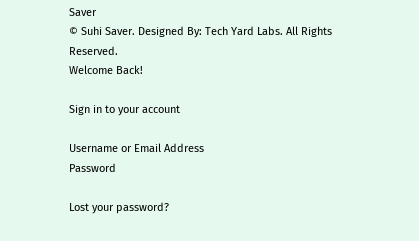Saver
© Suhi Saver. Designed By: Tech Yard Labs. All Rights Reserved.
Welcome Back!

Sign in to your account

Username or Email Address
Password

Lost your password?